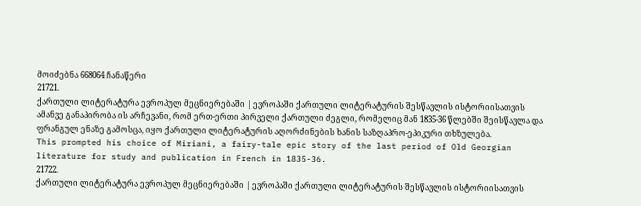მოიძებნა 668064 ჩანაწერი
21721.
ქართული ლიტერატურა ევროპულ მეცნიერებაში | ევროპაში ქართული ლიტერატურის შესწავლის ისტორიისათვის
ამანვე განაპირობა ის არჩევანი, რომ ერთ-ერთი პირველი ქართული ძეგლი, რომელიც მან 1835-36 წლებში შეისწავლა და ფრანგულ ენაზე გამოსცა, იყო ქართული ლიტერატურის აღორძინების ხანის საზღაპრო-ეპიკური თხზულება.
This prompted his choice of Miriani, a fairy-tale epic story of the last period of Old Georgian literature for study and publication in French in 1835-36.
21722.
ქართული ლიტერატურა ევროპულ მეცნიერებაში | ევროპაში ქართული ლიტერატურის შესწავლის ისტორიისათვის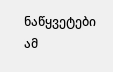ნაწყვეტები ამ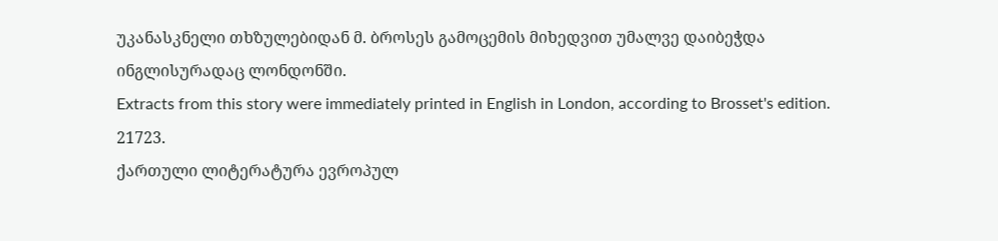უკანასკნელი თხზულებიდან მ. ბროსეს გამოცემის მიხედვით უმალვე დაიბეჭდა ინგლისურადაც ლონდონში.
Extracts from this story were immediately printed in English in London, according to Brosset's edition.
21723.
ქართული ლიტერატურა ევროპულ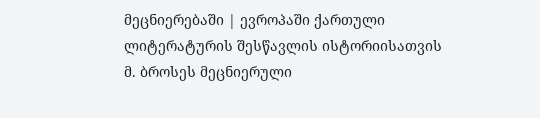მეცნიერებაში | ევროპაში ქართული ლიტერატურის შესწავლის ისტორიისათვის
მ. ბროსეს მეცნიერული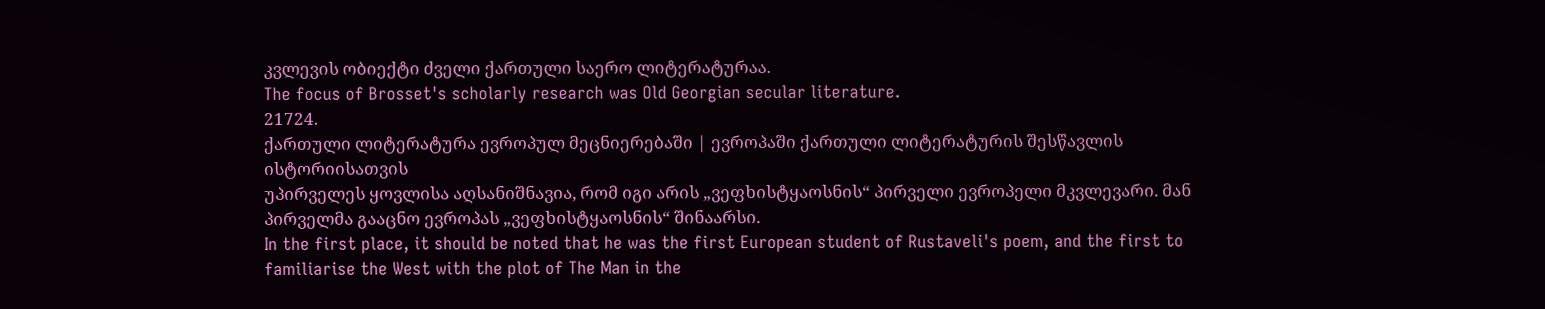კვლევის ობიექტი ძველი ქართული საერო ლიტერატურაა.
The focus of Brosset's scholarly research was Old Georgian secular literature.
21724.
ქართული ლიტერატურა ევროპულ მეცნიერებაში | ევროპაში ქართული ლიტერატურის შესწავლის ისტორიისათვის
უპირველეს ყოვლისა აღსანიშნავია, რომ იგი არის „ვეფხისტყაოსნის“ პირველი ევროპელი მკვლევარი. მან პირველმა გააცნო ევროპას „ვეფხისტყაოსნის“ შინაარსი.
In the first place, it should be noted that he was the first European student of Rustaveli's poem, and the first to familiarise the West with the plot of The Man in the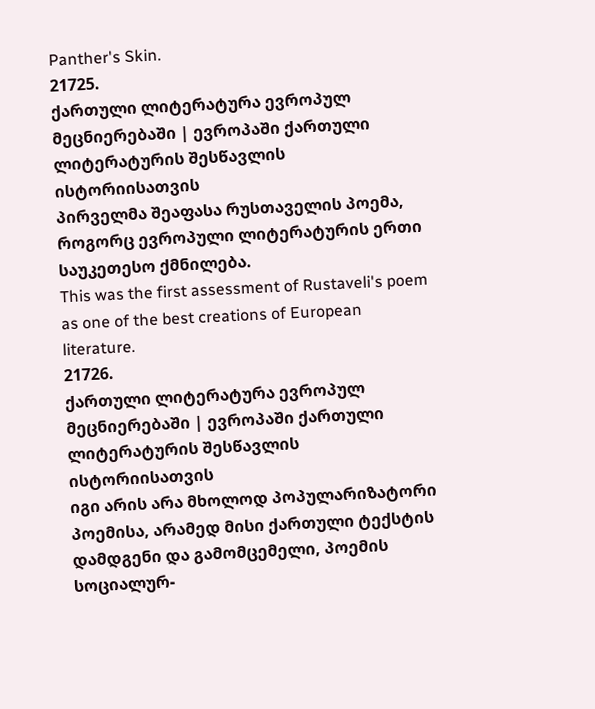Panther's Skin.
21725.
ქართული ლიტერატურა ევროპულ მეცნიერებაში | ევროპაში ქართული ლიტერატურის შესწავლის ისტორიისათვის
პირველმა შეაფასა რუსთაველის პოემა, როგორც ევროპული ლიტერატურის ერთი საუკეთესო ქმნილება.
This was the first assessment of Rustaveli's poem as one of the best creations of European literature.
21726.
ქართული ლიტერატურა ევროპულ მეცნიერებაში | ევროპაში ქართული ლიტერატურის შესწავლის ისტორიისათვის
იგი არის არა მხოლოდ პოპულარიზატორი პოემისა, არამედ მისი ქართული ტექსტის დამდგენი და გამომცემელი, პოემის სოციალურ-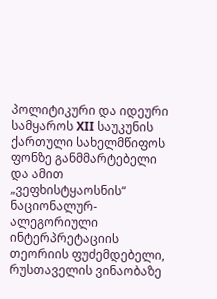პოლიტიკური და იდეური სამყაროს XII საუკუნის ქართული სახელმწიფოს ფონზე განმმარტებელი და ამით „ვეფხისტყაოსნის“ ნაციონალურ-ალეგორიული ინტერპრეტაციის თეორიის ფუძემდებელი, რუსთაველის ვინაობაზე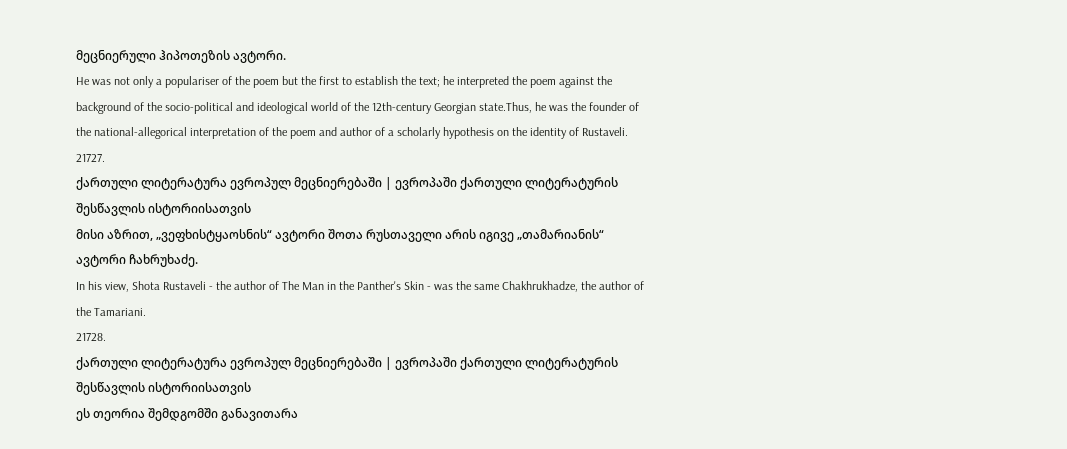მეცნიერული ჰიპოთეზის ავტორი.
He was not only a populariser of the poem but the first to establish the text; he interpreted the poem against the background of the socio-political and ideological world of the 12th-century Georgian state.Thus, he was the founder of the national-allegorical interpretation of the poem and author of a scholarly hypothesis on the identity of Rustaveli.
21727.
ქართული ლიტერატურა ევროპულ მეცნიერებაში | ევროპაში ქართული ლიტერატურის შესწავლის ისტორიისათვის
მისი აზრით, „ვეფხისტყაოსნის“ ავტორი შოთა რუსთაველი არის იგივე „თამარიანის“ ავტორი ჩახრუხაძე.
In his view, Shota Rustaveli - the author of The Man in the Panther's Skin - was the same Chakhrukhadze, the author of the Tamariani.
21728.
ქართული ლიტერატურა ევროპულ მეცნიერებაში | ევროპაში ქართული ლიტერატურის შესწავლის ისტორიისათვის
ეს თეორია შემდგომში განავითარა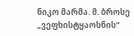ნიკო მარმა. მ. ბროსე „ვეფხისტყაოსნის“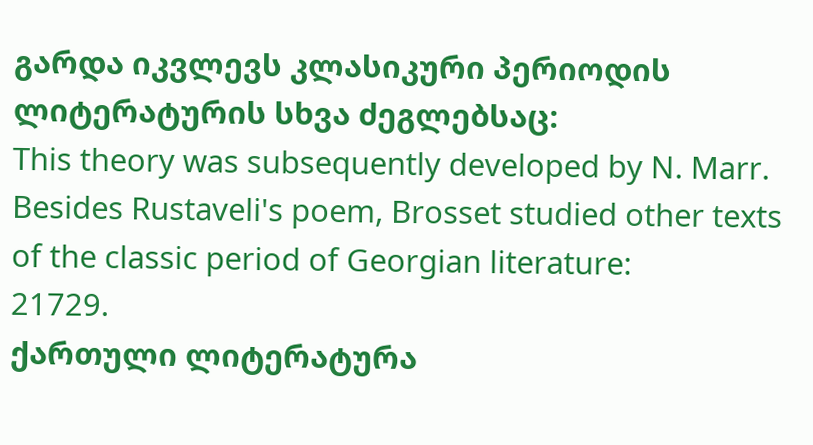გარდა იკვლევს კლასიკური პერიოდის ლიტერატურის სხვა ძეგლებსაც:
This theory was subsequently developed by N. Marr. Besides Rustaveli's poem, Brosset studied other texts of the classic period of Georgian literature:
21729.
ქართული ლიტერატურა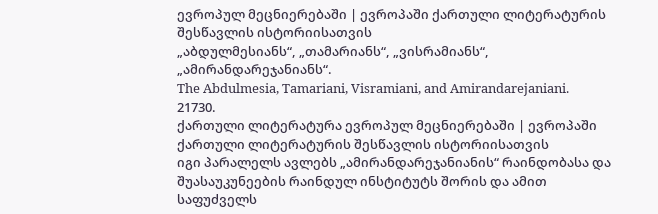ევროპულ მეცნიერებაში | ევროპაში ქართული ლიტერატურის შესწავლის ისტორიისათვის
„აბდულმესიანს“, „თამარიანს“, „ვისრამიანს“, „ამირანდარეჯანიანს“.
The Abdulmesia, Tamariani, Visramiani, and Amirandarejaniani.
21730.
ქართული ლიტერატურა ევროპულ მეცნიერებაში | ევროპაში ქართული ლიტერატურის შესწავლის ისტორიისათვის
იგი პარალელს ავლებს „ამირანდარეჯანიანის“ რაინდობასა და შუასაუკუნეების რაინდულ ინსტიტუტს შორის და ამით საფუძველს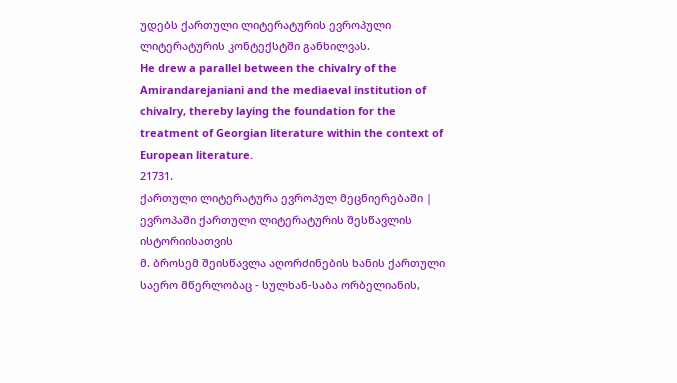უდებს ქართული ლიტერატურის ევროპული ლიტერატურის კონტექსტში განხილვას.
He drew a parallel between the chivalry of the Amirandarejaniani and the mediaeval institution of chivalry, thereby laying the foundation for the treatment of Georgian literature within the context of European literature.
21731.
ქართული ლიტერატურა ევროპულ მეცნიერებაში | ევროპაში ქართული ლიტერატურის შესწავლის ისტორიისათვის
მ. ბროსემ შეისწავლა აღორძინების ხანის ქართული საერო მწერლობაც - სულხან-საბა ორბელიანის,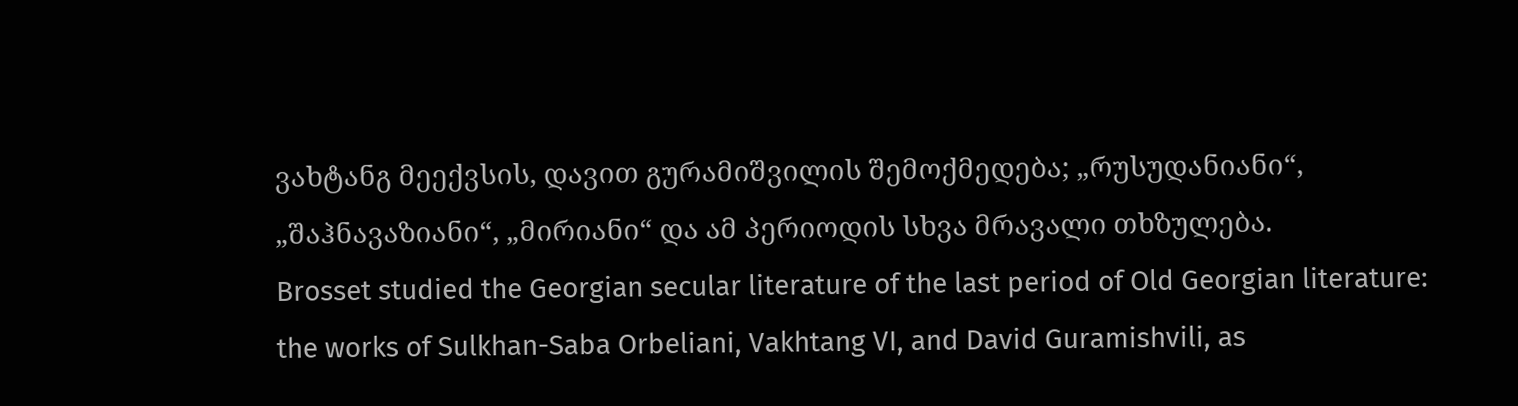ვახტანგ მეექვსის, დავით გურამიშვილის შემოქმედება; „რუსუდანიანი“, „შაჰნავაზიანი“, „მირიანი“ და ამ პერიოდის სხვა მრავალი თხზულება.
Brosset studied the Georgian secular literature of the last period of Old Georgian literature: the works of Sulkhan-Saba Orbeliani, Vakhtang VI, and David Guramishvili, as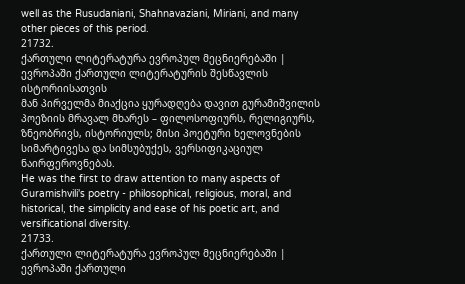well as the Rusudaniani, Shahnavaziani, Miriani, and many other pieces of this period.
21732.
ქართული ლიტერატურა ევროპულ მეცნიერებაში | ევროპაში ქართული ლიტერატურის შესწავლის ისტორიისათვის
მან პირველმა მიაქცია ყურადღება დავით გურამიშვილის პოეზიის მრავალ მხარეს – ფილოსოფიურს, რელიგიურს, ზნეობრივს, ისტორიულს; მისი პოეტური ხელოვნების სიმარტივესა და სიმსუბუქეს, ვერსიფიკაციულ ნაირფეროვნებას.
He was the first to draw attention to many aspects of Guramishvili's poetry - philosophical, religious, moral, and historical, the simplicity and ease of his poetic art, and versificational diversity.
21733.
ქართული ლიტერატურა ევროპულ მეცნიერებაში | ევროპაში ქართული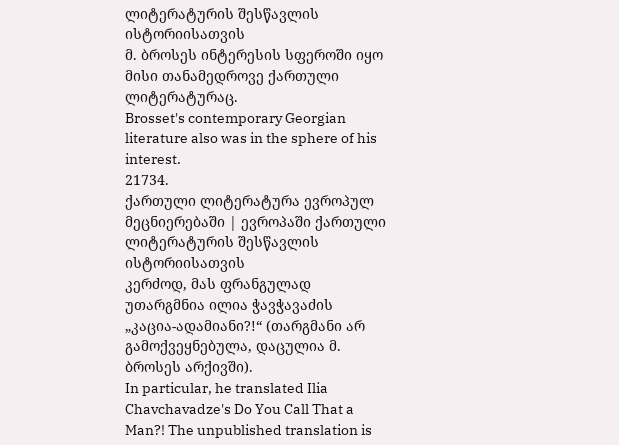ლიტერატურის შესწავლის ისტორიისათვის
მ. ბროსეს ინტერესის სფეროში იყო მისი თანამედროვე ქართული ლიტერატურაც.
Brosset's contemporary Georgian literature also was in the sphere of his interest.
21734.
ქართული ლიტერატურა ევროპულ მეცნიერებაში | ევროპაში ქართული ლიტერატურის შესწავლის ისტორიისათვის
კერძოდ, მას ფრანგულად უთარგმნია ილია ჭავჭავაძის „კაცია-ადამიანი?!“ (თარგმანი არ გამოქვეყნებულა, დაცულია მ. ბროსეს არქივში).
In particular, he translated Ilia Chavchavadze's Do You Call That a Man?! The unpublished translation is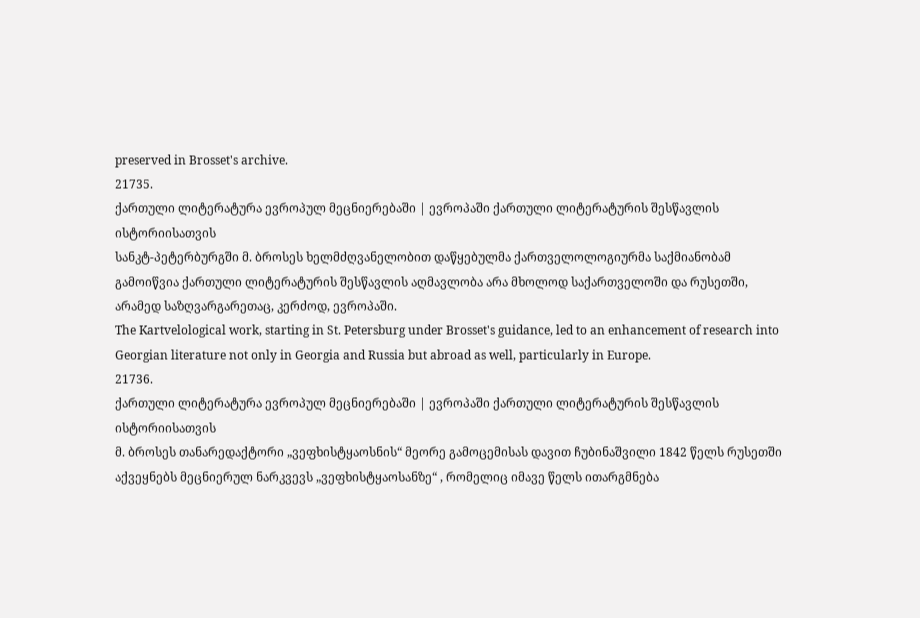preserved in Brosset's archive.
21735.
ქართული ლიტერატურა ევროპულ მეცნიერებაში | ევროპაში ქართული ლიტერატურის შესწავლის ისტორიისათვის
სანკტ-პეტერბურგში მ. ბროსეს ხელმძღვანელობით დაწყებულმა ქართველოლოგიურმა საქმიანობამ გამოიწვია ქართული ლიტერატურის შესწავლის აღმავლობა არა მხოლოდ საქართველოში და რუსეთში, არამედ საზღვარგარეთაც, კერძოდ, ევროპაში.
The Kartvelological work, starting in St. Petersburg under Brosset's guidance, led to an enhancement of research into Georgian literature not only in Georgia and Russia but abroad as well, particularly in Europe.
21736.
ქართული ლიტერატურა ევროპულ მეცნიერებაში | ევროპაში ქართული ლიტერატურის შესწავლის ისტორიისათვის
მ. ბროსეს თანარედაქტორი „ვეფხისტყაოსნის“ მეორე გამოცემისას დავით ჩუბინაშვილი 1842 წელს რუსეთში აქვეყნებს მეცნიერულ ნარკვევს „ვეფხისტყაოსანზე“ , რომელიც იმავე წელს ითარგმნება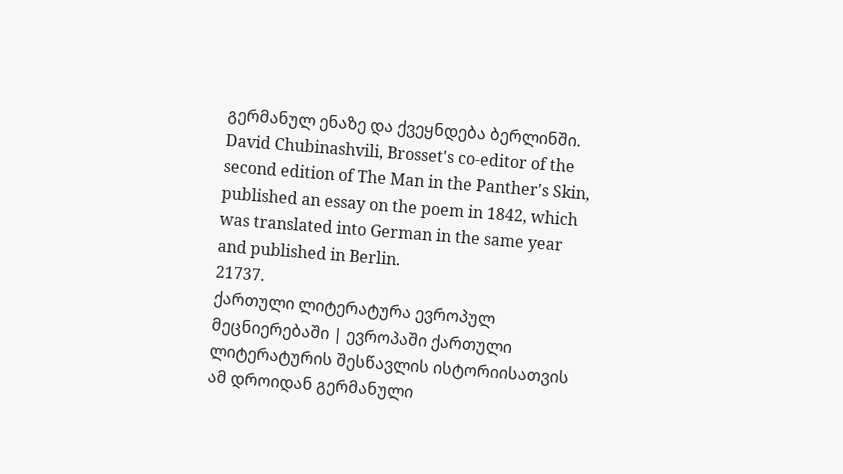გერმანულ ენაზე და ქვეყნდება ბერლინში.
David Chubinashvili, Brosset's co-editor of the second edition of The Man in the Panther's Skin, published an essay on the poem in 1842, which was translated into German in the same year and published in Berlin.
21737.
ქართული ლიტერატურა ევროპულ მეცნიერებაში | ევროპაში ქართული ლიტერატურის შესწავლის ისტორიისათვის
ამ დროიდან გერმანული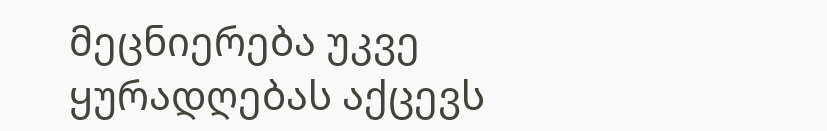მეცნიერება უკვე ყურადღებას აქცევს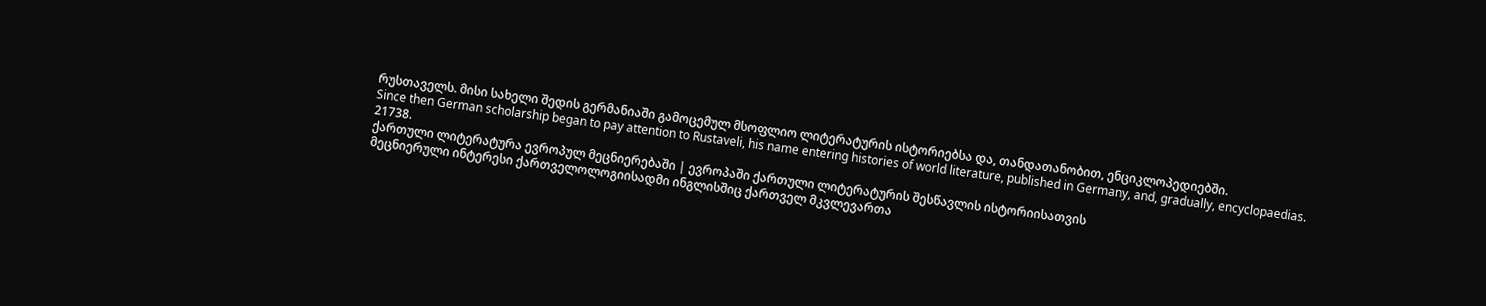რუსთაველს. მისი სახელი შედის გერმანიაში გამოცემულ მსოფლიო ლიტერატურის ისტორიებსა და, თანდათანობით, ენციკლოპედიებში.
Since then German scholarship began to pay attention to Rustaveli, his name entering histories of world literature, published in Germany, and, gradually, encyclopaedias.
21738.
ქართული ლიტერატურა ევროპულ მეცნიერებაში | ევროპაში ქართული ლიტერატურის შესწავლის ისტორიისათვის
მეცნიერული ინტერესი ქართველოლოგიისადმი ინგლისშიც ქართველ მკვლევართა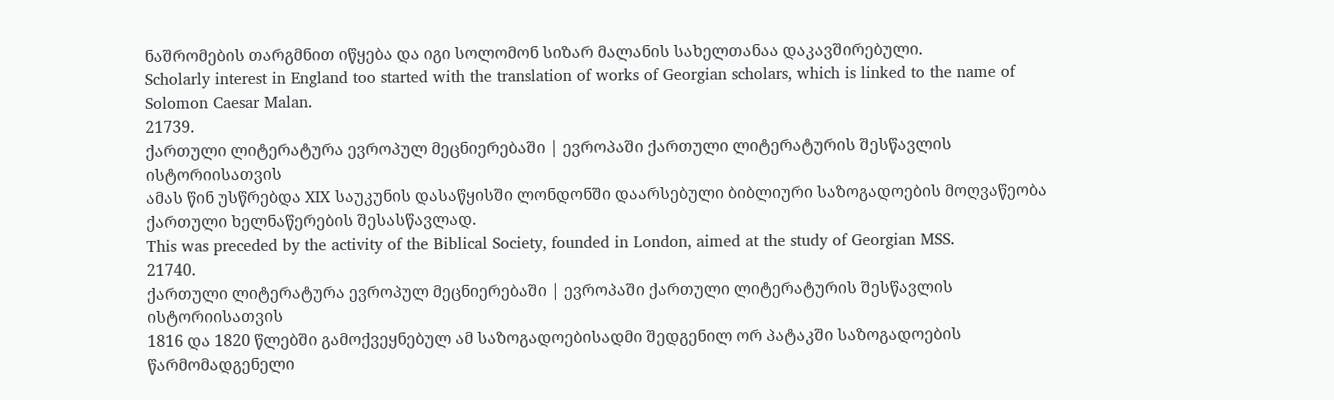ნაშრომების თარგმნით იწყება და იგი სოლომონ სიზარ მალანის სახელთანაა დაკავშირებული.
Scholarly interest in England too started with the translation of works of Georgian scholars, which is linked to the name of Solomon Caesar Malan.
21739.
ქართული ლიტერატურა ევროპულ მეცნიერებაში | ევროპაში ქართული ლიტერატურის შესწავლის ისტორიისათვის
ამას წინ უსწრებდა XIX საუკუნის დასაწყისში ლონდონში დაარსებული ბიბლიური საზოგადოების მოღვაწეობა ქართული ხელნაწერების შესასწავლად.
This was preceded by the activity of the Biblical Society, founded in London, aimed at the study of Georgian MSS.
21740.
ქართული ლიტერატურა ევროპულ მეცნიერებაში | ევროპაში ქართული ლიტერატურის შესწავლის ისტორიისათვის
1816 და 1820 წლებში გამოქვეყნებულ ამ საზოგადოებისადმი შედგენილ ორ პატაკში საზოგადოების წარმომადგენელი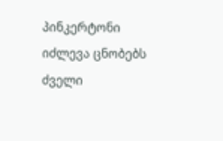პინკერტონი იძლევა ცნობებს ძველი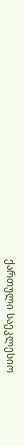ქართული საეკლესიო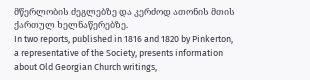მწერლობის ძეგლებზე და კერძოდ ათონის მთის ქართულ ხელნაწერებზე.
In two reports, published in 1816 and 1820 by Pinkerton, a representative of the Society, presents information about Old Georgian Church writings,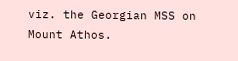viz. the Georgian MSS on Mount Athos.